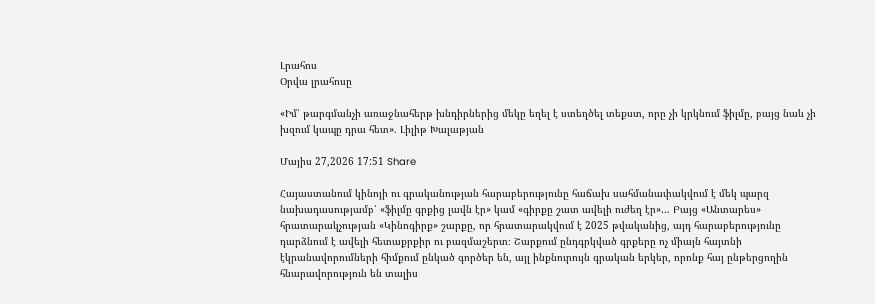Լրահոս
Օրվա լրահոսը

«Իմ՝ թարգմանչի առաջնահերթ խնդիրներից մեկը եղել է ստեղծել տեքստ, որը չի կրկնում ֆիլմը, բայց նաև չի խզում կապը դրա հետ». Լիլիթ Խալաթյան

Մայիս 27,2026 17:51 Share

Հայաստանում կինոյի ու գրականության հարաբերությունը հաճախ սահմանափակվում է մեկ պարզ նախադասությամբ՝ «ֆիլմը գրքից լավն էր» կամ «գիրքը շատ ավելի ուժեղ էր»… Բայց «Անտարես» հրատարակչության «Կինոգիրք» շարքը, որ հրատարակվում է 2025 թվականից, այդ հարաբերությունը դարձնում է ավելի հետաքրքիր ու բազմաշերտ։ Շարքում ընդգրկված գրքերը ոչ միայն հայտնի էկրանավորումների հիմքում ընկած գործեր են, այլ ինքնուրույն գրական երկեր, որոնք հայ ընթերցողին հնարավորություն են տալիս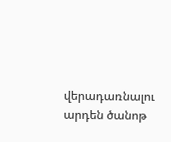վերադառնալու արդեն ծանոթ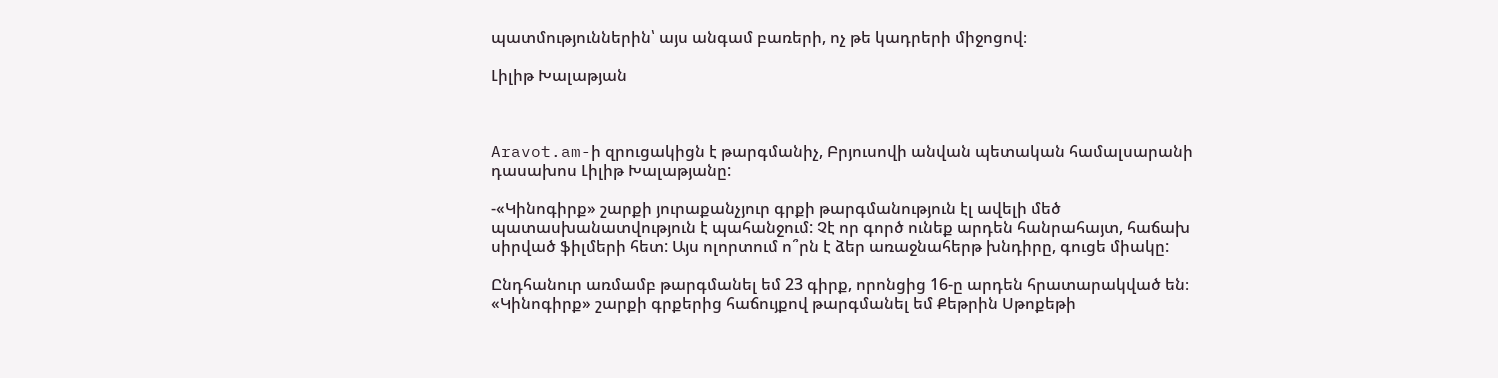պատմություններին՝ այս անգամ բառերի, ոչ թե կադրերի միջոցով։

Լիլիթ Խալաթյան



Aravot.am-ի զրուցակիցն է թարգմանիչ, Բրյուսովի անվան պետական համալսարանի դասախոս Լիլիթ Խալաթյանը:

-«Կինոգիրք» շարքի յուրաքանչյուր գրքի թարգմանություն էլ ավելի մեծ պատասխանատվություն է պահանջում: Չէ որ գործ ունեք արդեն հանրահայտ, հաճախ սիրված ֆիլմերի հետ: Այս ոլորտում ո՞րն է ձեր առաջնահերթ խնդիրը, գուցե միակը:

Ընդհանուր առմամբ թարգմանել եմ 23 գիրք, որոնցից 16-ը արդեն հրատարակված են։ «Կինոգիրք» շարքի գրքերից հաճույքով թարգմանել եմ Քեթրին Սթոքեթի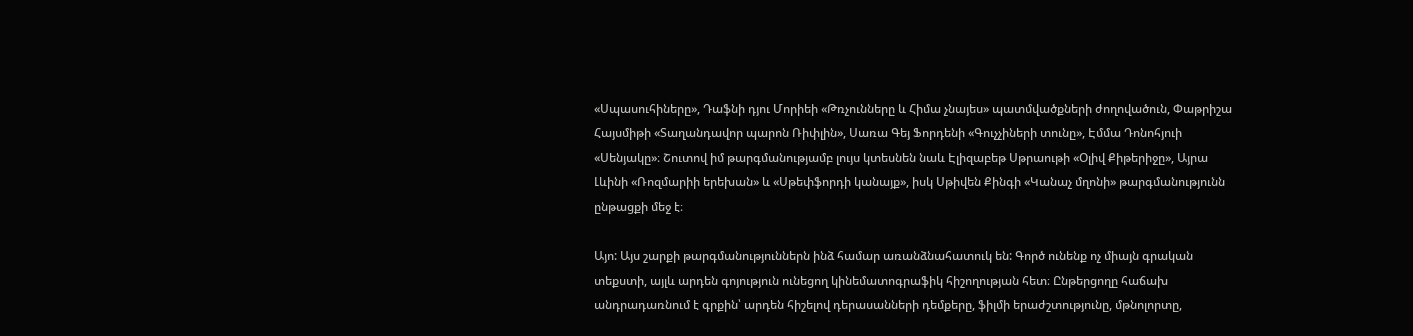«Սպասուհիները», Դաֆնի դյու Մորիեի «Թռչունները և Հիմա չնայես» պատմվածքների ժողովածուն, Փաթրիշա Հայսմիթի «Տաղանդավոր պարոն Ռիփլին», Սառա Գեյ Ֆորդենի «Գուչչիների տունը», Էմմա Դոնոհյուի «Սենյակը»։ Շուտով իմ թարգմանությամբ լույս կտեսնեն նաև Էլիզաբեթ Սթրաութի «Օլիվ Քիթերիջը», Այրա Լևինի «Ռոզմարիի երեխան» և «Սթեփֆորդի կանայք», իսկ Սթիվեն Քինգի «Կանաչ մղոնի» թարգմանությունն ընթացքի մեջ է։

Այո: Այս շարքի թարգմանություններն ինձ համար առանձնահատուկ են: Գործ ունենք ոչ միայն գրական տեքստի, այլև արդեն գոյություն ունեցող կինեմատոգրաֆիկ հիշողության հետ։ Ընթերցողը հաճախ անդրադառնում է գրքին՝ արդեն հիշելով դերասանների դեմքերը, ֆիլմի երաժշտությունը, մթնոլորտը,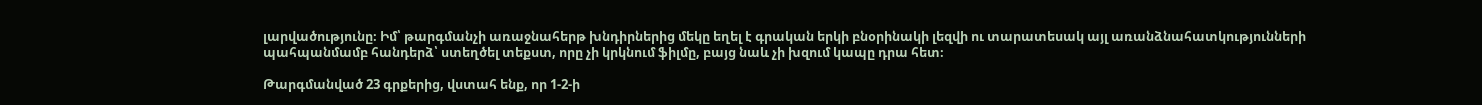լարվածությունը։ Իմ՝ թարգմանչի առաջնահերթ խնդիրներից մեկը եղել է գրական երկի բնօրինակի լեզվի ու տարատեսակ այլ առանձնահատկությունների պահպանմամբ հանդերձ՝ ստեղծել տեքստ, որը չի կրկնում ֆիլմը, բայց նաև չի խզում կապը դրա հետ։

Թարգմանված 23 գրքերից, վստահ ենք, որ 1-2-ի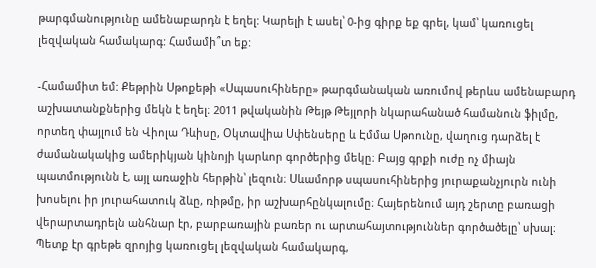թարգմանությունը ամենաբարդն է եղել: Կարելի է ասել՝ 0-ից գիրք եք գրել, կամ՝ կառուցել լեզվական համակարգ: Համամի՞տ եք:

-Համամիտ եմ: Քեթրին Սթոքեթի «Սպասուհիները» թարգմանական առումով թերևս ամենաբարդ աշխատանքներից մեկն է եղել։ 2011 թվականին Թեյթ Թեյլորի նկարահանած համանուն ֆիլմը, որտեղ փայլում են Վիոլա Դևիսը, Օկտավիա Սփենսերը և Էմմա Սթոունը, վաղուց դարձել է ժամանակակից ամերիկյան կինոյի կարևոր գործերից մեկը։ Բայց գրքի ուժը ոչ միայն պատմությունն է, այլ առաջին հերթին՝ լեզուն։ Սևամորթ սպասուհիներից յուրաքանչյուրն ունի խոսելու իր յուրահատուկ ձևը, ռիթմը, իր աշխարհընկալումը։ Հայերենում այդ շերտը բառացի վերարտադրելն անհնար էր, բարբառային բառեր ու արտահայտություններ գործածելը՝ սխալ։ Պետք էր գրեթե զրոյից կառուցել լեզվական համակարգ,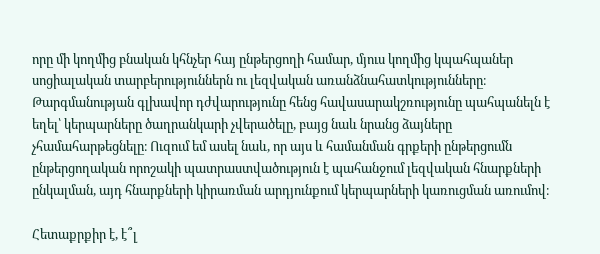որը մի կողմից բնական կհնչեր հայ ընթերցողի համար, մյուս կողմից կպահպաներ սոցիալական տարբերություններն ու լեզվական առանձնահատկությունները։ Թարգմանության գլխավոր դժվարությունը հենց հավասարակշռությունը պահպանելն է եղել՝ կերպարները ծաղրանկարի չվերածելը, բայց նաև նրանց ձայները չհամահարթեցնելը։ Ուզում եմ ասել նաև, որ այս և համանման գրքերի ընթերցումն ընթերցողական որոշակի պատրաստվածություն է պահանջում լեզվական հնարքների ընկալման, այդ հնարքների կիրառման արդյունքում կերպարների կառուցման առումով։

Հետաքրքիր է, է՞լ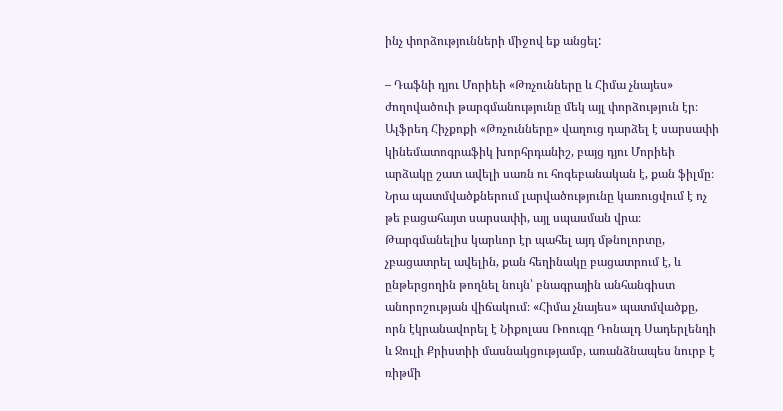ինչ փորձությունների միջով եք անցել:

– Դաֆնի դյու Մորիեի «Թռչունները և Հիմա չնայես» ժողովածուի թարգմանությունը մեկ այլ փորձություն էր։ Ալֆրեդ Հիչքոքի «Թռչունները» վաղուց դարձել է սարսափի կինեմատոգրաֆիկ խորհրդանիշ, բայց դյու Մորիեի արձակը շատ ավելի սառն ու հոգեբանական է, քան ֆիլմը։ Նրա պատմվածքներում լարվածությունը կառուցվում է ոչ թե բացահայտ սարսափի, այլ սպասման վրա։ Թարգմանելիս կարևոր էր պահել այդ մթնոլորտը, չբացատրել ավելին, քան հեղինակը բացատրում է, և ընթերցողին թողնել նույն՝ բնագրային անհանգիստ անորոշության վիճակում։ «Հիմա չնայես» պատմվածքը, որն էկրանավորել է Նիքոլաս Ռոուգը Դոնալդ Սադերլենդի և Ջուլի Քրիստիի մասնակցությամբ, առանձնապես նուրբ է ռիթմի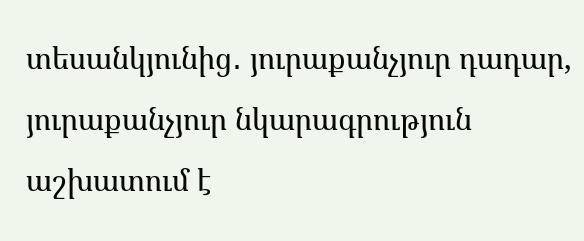տեսանկյունից․ յուրաքանչյուր դադար, յուրաքանչյուր նկարագրություն աշխատում է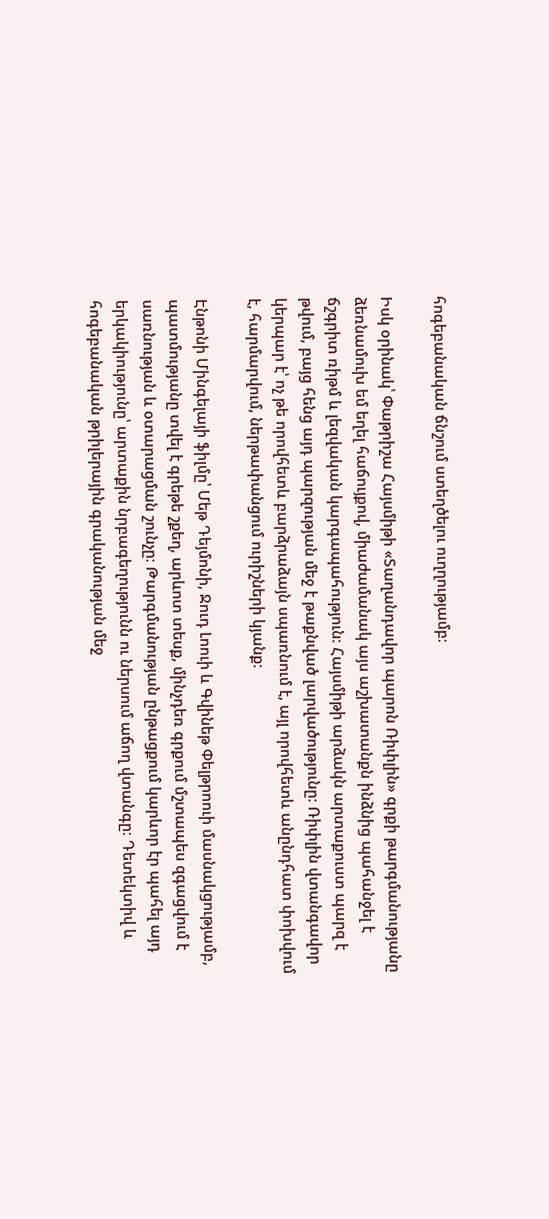հոգեբանական ճնշում ստեղծելու ուղղությամբ։

Իսկ օրինակ՝ Փաթրիշա Հայսմիթի «Տաղանդավոր պարոն Ռիփլին» գրքի թարգմանությանը ձեռնամուխ եմ եղել հաճույքով, միաժամանակ այս աշխատանքն ինձնից պահանջել է ճշգրիտ ռիթմ և լեզվական կարգապահություն։ Հայսմիթի արձակն արտաքուստ պարզ է թվում, բայց հենց այդ պարզության մեջ է թաքնված լարվածությունը։ Ռիփլին վտանգավոր կերպար է՝ ոչ թե որովհետև բարձրաձայն սպառնում է, այլ որովհետև անընդհատ փոխվում է, հարմարվում, ներթափանցում ուրիշների կյանք։

Էնթոնի Մինգելայի ֆիլմը՝ Մեթ Դեյմոնի, Ջուդ Լոուի և Գվինեթ Փելթրոուի մասնակցությամբ, պատմությանը տվել է գրեթե շքեղ, արևոտ տեսք, մինչդեռ գրքում մշտապես զգացվում է սառնության և օտարացման շունչը։ Թարգմանության ընթացքում կարևոր էր պահել այդ երկակիությունը՝ արտաքին նրբագեղությունն ու ներսում աճող վտանգը։ Դետեկտիվ և հոգեբանական թրիլերային գրականության մեջ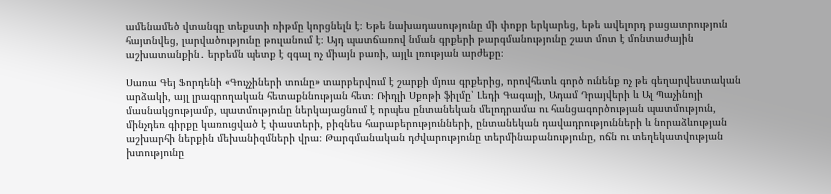ամենամեծ վտանգը տեքստի ռիթմը կորցնելն է։ Եթե նախադասությունը մի փոքր երկարեց, եթե ավելորդ բացատրություն հայտնվեց, լարվածությունը թուլանում է։ Այդ պատճառով նման գրքերի թարգմանությունը շատ մոտ է մոնտաժային աշխատանքին․ երբեմն պետք է զգալ ոչ միայն բառի, այլև լռության արժեքը։

Սառա Գեյ Ֆորդենի «Գուչչիների տունը» տարբերվում է շարքի մյուս գրքերից, որովհետև գործ ունենք ոչ թե գեղարվեստական արձակի, այլ լրագրողական հետաքննության հետ։ Ռիդլի Սքոթի ֆիլմը՝ Լեդի Գագայի, Ադամ Դրայվերի և Ալ Պաչինոյի մասնակցությամբ, պատմությունը ներկայացնում է որպես ընտանեկան մելոդրամա ու հանցագործության պատմություն, մինչդեռ գիրքը կառուցված է փաստերի, բիզնես հարաբերությունների, ընտանեկան դավադրությունների և նորաձևության աշխարհի ներքին մեխանիզմների վրա։ Թարգմանական դժվարությունը տերմինաբանությունը, ոճն ու տեղեկատվության խտությունը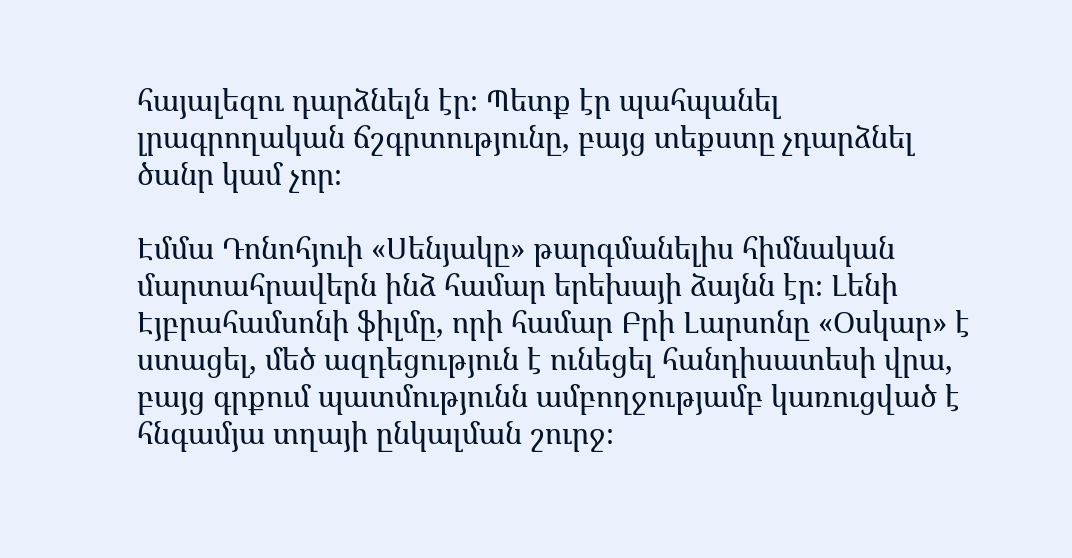հայալեզու դարձնելն էր։ Պետք էր պահպանել լրագրողական ճշգրտությունը, բայց տեքստը չդարձնել ծանր կամ չոր։

Էմմա Դոնոհյուի «Սենյակը» թարգմանելիս հիմնական մարտահրավերն ինձ համար երեխայի ձայնն էր։ Լենի Էյբրահամսոնի ֆիլմը, որի համար Բրի Լարսոնը «Օսկար» է ստացել, մեծ ազդեցություն է ունեցել հանդիսատեսի վրա, բայց գրքում պատմությունն ամբողջությամբ կառուցված է հնգամյա տղայի ընկալման շուրջ։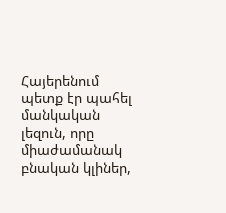Հայերենում պետք էր պահել մանկական լեզուն, որը միաժամանակ բնական կլիներ,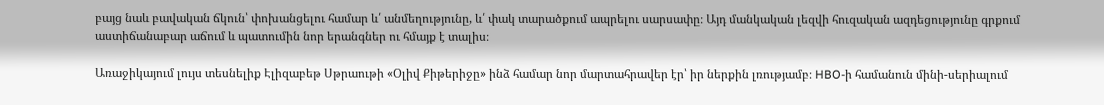բայց նաև բավական ճկուն՝ փոխանցելու համար և՛ անմեղությունը, և՛ փակ տարածքում ապրելու սարսափը։ Այդ մանկական լեզվի հուզական ազդեցությունը գրքում աստիճանաբար աճում և պատումին նոր երանգներ ու հմայք է տալիս։

Առաջիկայում լույս տեսնելիք Էլիզաբեթ Սթրաութի «Օլիվ Քիթերիջը» ինձ համար նոր մարտահրավեր էր՝ իր ներքին լռությամբ։ HBO-ի համանուն մինի-սերիալում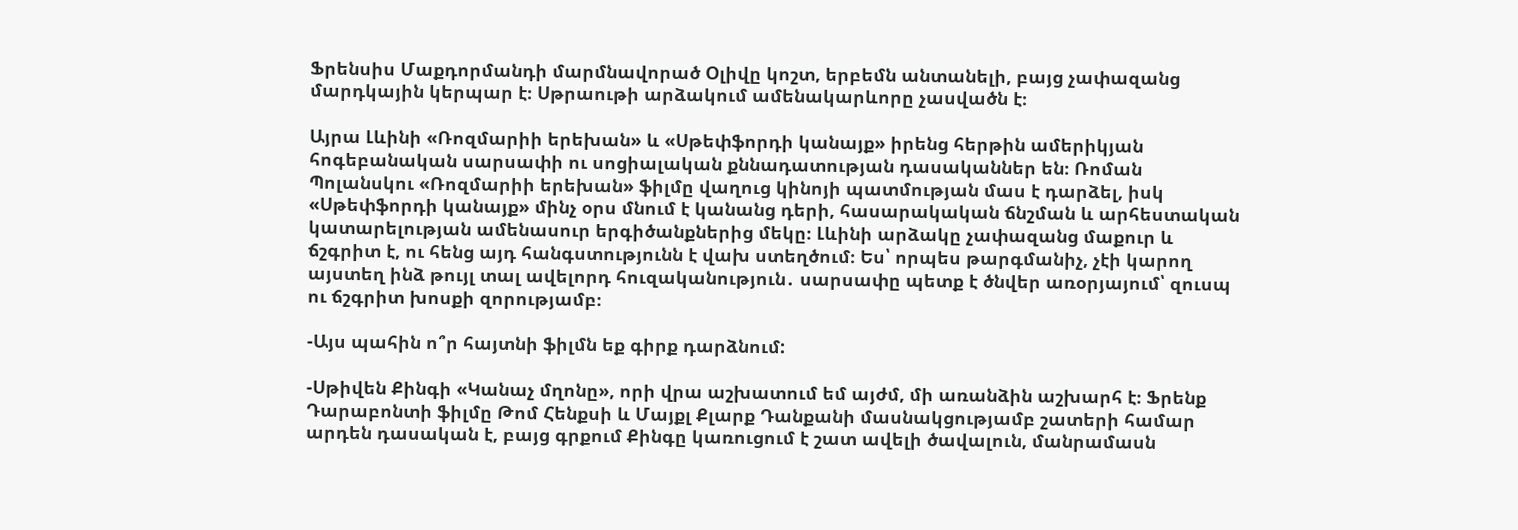Ֆրենսիս Մաքդորմանդի մարմնավորած Օլիվը կոշտ, երբեմն անտանելի, բայց չափազանց մարդկային կերպար է։ Սթրաութի արձակում ամենակարևորը չասվածն է։

Այրա Լևինի «Ռոզմարիի երեխան» և «Սթեփֆորդի կանայք» իրենց հերթին ամերիկյան հոգեբանական սարսափի ու սոցիալական քննադատության դասականներ են։ Ռոման Պոլանսկու «Ռոզմարիի երեխան» ֆիլմը վաղուց կինոյի պատմության մաս է դարձել, իսկ «Սթեփֆորդի կանայք» մինչ օրս մնում է կանանց դերի, հասարակական ճնշման և արհեստական կատարելության ամենասուր երգիծանքներից մեկը։ Լևինի արձակը չափազանց մաքուր և ճշգրիտ է, ու հենց այդ հանգստությունն է վախ ստեղծում։ Ես՝ որպես թարգմանիչ, չէի կարող այստեղ ինձ թույլ տալ ավելորդ հուզականություն․ սարսափը պետք է ծնվեր առօրյայում՝ զուսպ ու ճշգրիտ խոսքի զորությամբ։

-Այս պահին ո՞ր հայտնի ֆիլմն եք գիրք դարձնում:

-Սթիվեն Քինգի «Կանաչ մղոնը», որի վրա աշխատում եմ այժմ, մի առանձին աշխարհ է։ Ֆրենք Դարաբոնտի ֆիլմը Թոմ Հենքսի և Մայքլ Քլարք Դանքանի մասնակցությամբ շատերի համար արդեն դասական է, բայց գրքում Քինգը կառուցում է շատ ավելի ծավալուն, մանրամասն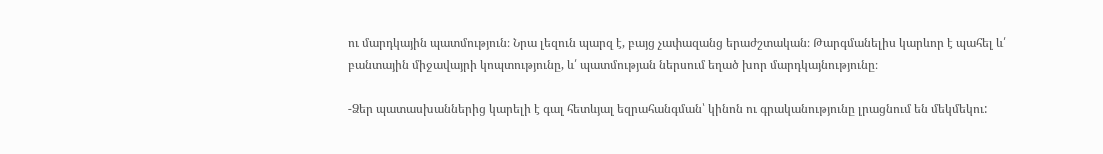ու մարդկային պատմություն։ Նրա լեզուն պարզ է, բայց չափազանց երաժշտական։ Թարգմանելիս կարևոր է պահել և՛ բանտային միջավայրի կոպտությունը, և՛ պատմության ներսում եղած խոր մարդկայնությունը։

-Ձեր պատասխաններից կարելի է գալ հետևյալ եզրահանգման՝ կինոն ու գրականությունը լրացնում են մեկմեկու: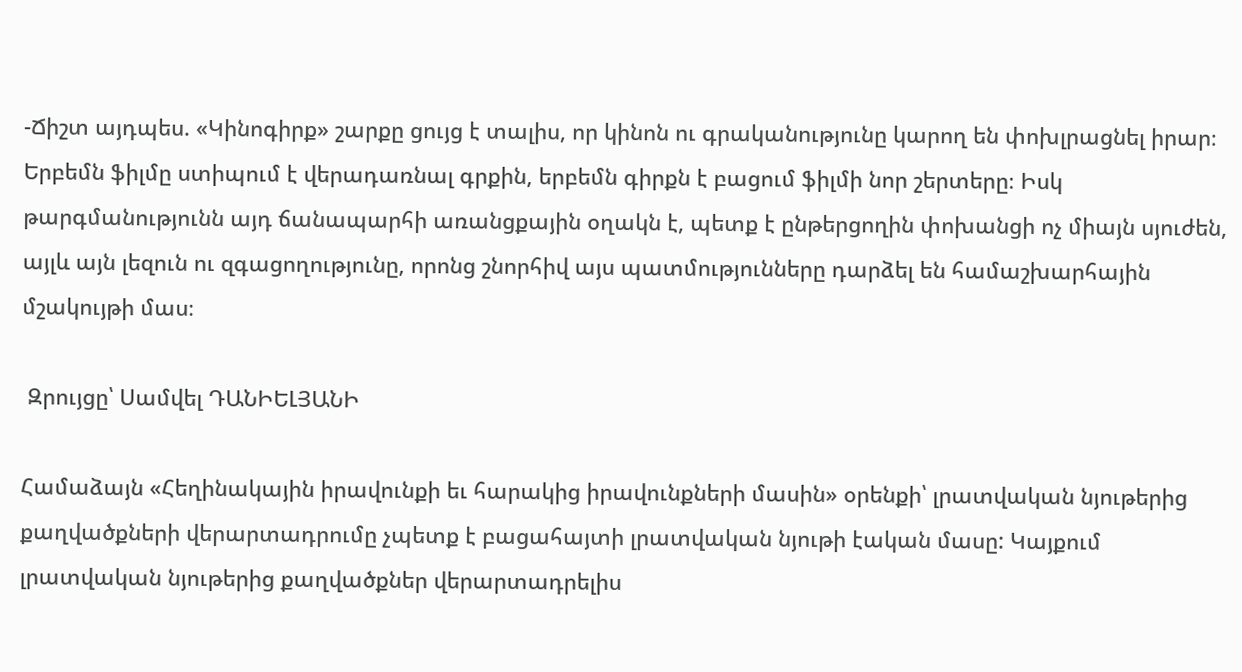-Ճիշտ այդպես. «Կինոգիրք» շարքը ցույց է տալիս, որ կինոն ու գրականությունը կարող են փոխլրացնել իրար։ Երբեմն ֆիլմը ստիպում է վերադառնալ գրքին, երբեմն գիրքն է բացում ֆիլմի նոր շերտերը։ Իսկ թարգմանությունն այդ ճանապարհի առանցքային օղակն է, պետք է ընթերցողին փոխանցի ոչ միայն սյուժեն, այլև այն լեզուն ու զգացողությունը, որոնց շնորհիվ այս պատմությունները դարձել են համաշխարհային մշակույթի մաս։

 Զրույցը՝ Սամվել ԴԱՆԻԵԼՅԱՆԻ

Համաձայն «Հեղինակային իրավունքի եւ հարակից իրավունքների մասին» օրենքի՝ լրատվական նյութերից քաղվածքների վերարտադրումը չպետք է բացահայտի լրատվական նյութի էական մասը: Կայքում լրատվական նյութերից քաղվածքներ վերարտադրելիս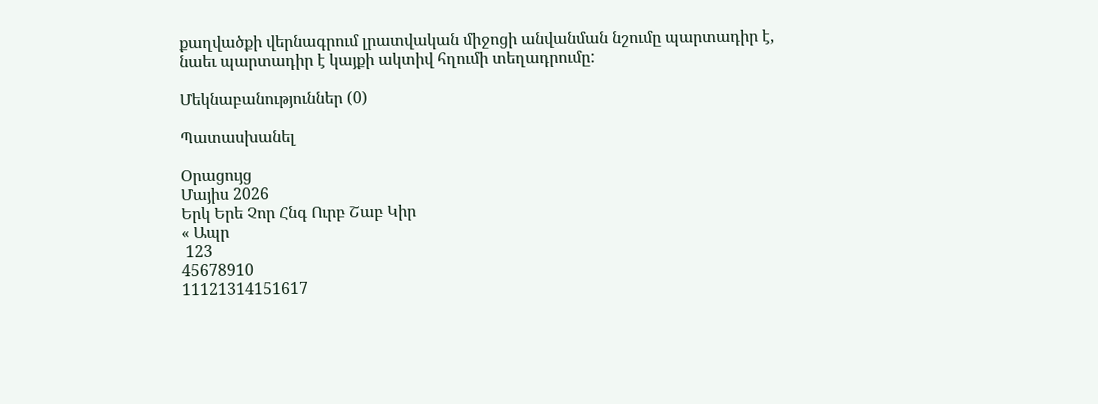քաղվածքի վերնագրում լրատվական միջոցի անվանման նշումը պարտադիր է, նաեւ պարտադիր է կայքի ակտիվ հղումի տեղադրումը:

Մեկնաբանություններ (0)

Պատասխանել

Օրացույց
Մայիս 2026
Երկ Երե Չոր Հնգ Ուրբ Շաբ Կիր
« Ապր
 123
45678910
11121314151617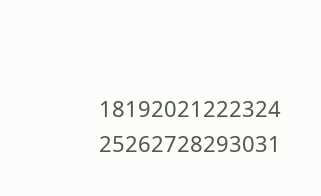18192021222324
25262728293031